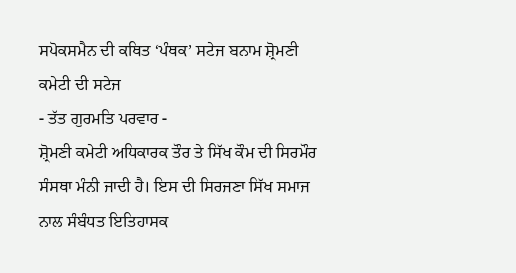ਸਪੋਕਸਮੈਨ ਦੀ ਕਥਿਤ ‘ਪੰਥਕ’ ਸਟੇਜ ਬਨਾਮ ਸ਼੍ਰੋਮਣੀ ਕਮੇਟੀ ਦੀ ਸਟੇਜ
- ਤੱਤ ਗੁਰਮਤਿ ਪਰਵਾਰ -
ਸ਼੍ਰੋਮਣੀ ਕਮੇਟੀ ਅਧਿਕਾਰਕ ਤੌਰ ਤੇ ਸਿੱਖ ਕੌਮ ਦੀ ਸਿਰਮੌਰ ਸੰਸਥਾ ਮੰਨੀ ਜਾਦੀ ਹੈ। ਇਸ ਦੀ ਸਿਰਜਣਾ ਸਿੱਖ ਸਮਾਜ ਨਾਲ ਸੰਬੰਧਤ ਇਤਿਹਾਸਕ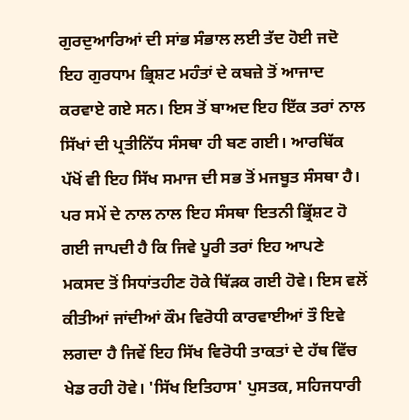ਗੁਰਦੁਆਰਿਆਂ ਦੀ ਸਾਂਭ ਸੰਭਾਲ ਲਈ ਤੱਦ ਹੋਈ ਜਦੋ ਇਹ ਗੁਰਧਾਮ ਭ੍ਰਿਸ਼ਟ ਮਹੰਤਾਂ ਦੇ ਕਬਜ਼ੇ ਤੋਂ ਆਜਾਦ ਕਰਵਾਏ ਗਏ ਸਨ। ਇਸ ਤੋਂ ਬਾਅਦ ਇਹ ਇੱਕ ਤਰਾਂ ਨਾਲ ਸਿੱਖਾਂ ਦੀ ਪ੍ਰਤੀਨਿੱਧ ਸੰਸਥਾ ਹੀ ਬਣ ਗਈ। ਆਰਥਿੱਕ ਪੱਖੋਂ ਵੀ ਇਹ ਸਿੱਖ ਸਮਾਜ ਦੀ ਸਭ ਤੋਂ ਮਜਬੂਤ ਸੰਸਥਾ ਹੈ। ਪਰ ਸਮੇਂ ਦੇ ਨਾਲ ਨਾਲ ਇਹ ਸੰਸਥਾ ਇਤਨੀ ਭ੍ਰਿੱਸ਼ਟ ਹੋ ਗਈ ਜਾਪਦੀ ਹੈ ਕਿ ਜਿਵੇ ਪੂਰੀ ਤਰਾਂ ਇਹ ਆਪਣੇ ਮਕਸਦ ਤੋਂ ਸਿਧਾਂਤਹੀਣ ਹੋਕੇ ਥਿੱੜਕ ਗਈ ਹੋਵੇ। ਇਸ ਵਲੋਂ ਕੀਤੀਆਂ ਜਾਂਦੀਆਂ ਕੌਮ ਵਿਰੋਧੀ ਕਾਰਵਾਈਆਂ ਤੌ ਇਵੇ ਲਗਦਾ ਹੈ ਜਿਵੇਂ ਇਹ ਸਿੱਖ ਵਿਰੋਧੀ ਤਾਕਤਾਂ ਦੇ ਹੱਥ ਵਿੱਚ ਖੇਡ ਰਹੀ ਹੋਵੇ। 'ਸਿੱਖ ਇਤਿਹਾਸ' ਪੁਸਤਕ, ਸਹਿਜਧਾਰੀ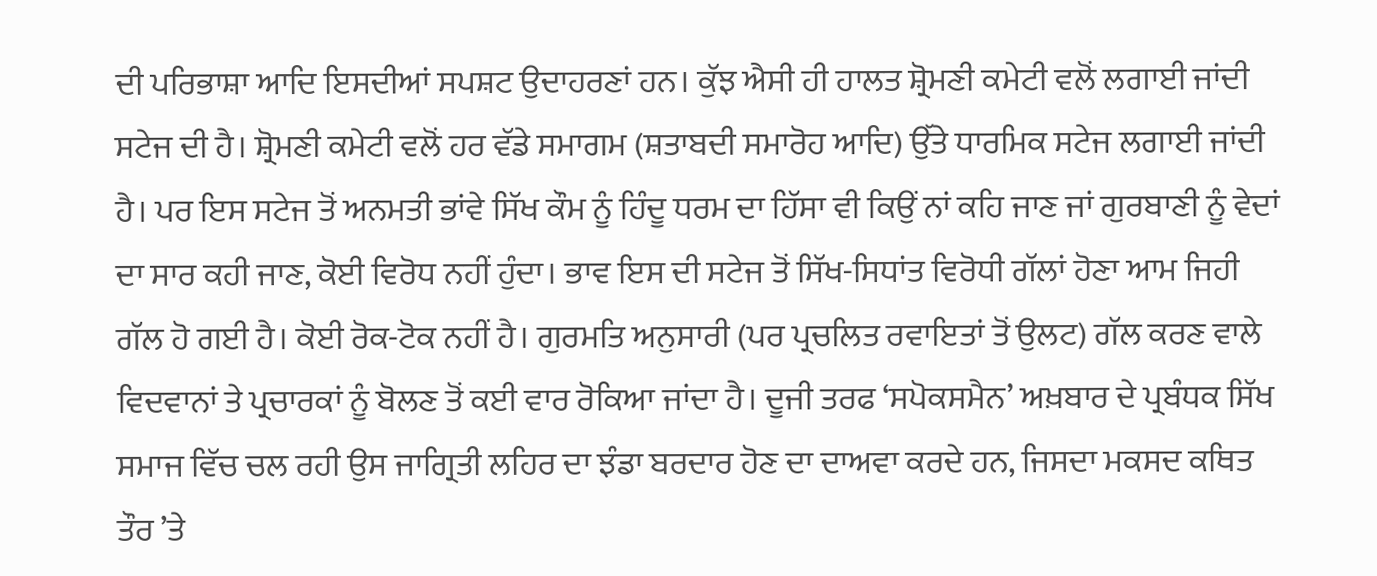ਦੀ ਪਰਿਭਾਸ਼ਾ ਆਦਿ ਇਸਦੀਆਂ ਸਪਸ਼ਟ ਉਦਾਹਰਣਾਂ ਹਨ। ਕੁੱਝ ਐਸੀ ਹੀ ਹਾਲਤ ਸ਼੍ਰੋਮਣੀ ਕਮੇਟੀ ਵਲੋਂ ਲਗਾਈ ਜਾਂਦੀ ਸਟੇਜ ਦੀ ਹੈ। ਸ਼੍ਰੋਮਣੀ ਕਮੇਟੀ ਵਲੋਂ ਹਰ ਵੱਡੇ ਸਮਾਗਮ (ਸ਼ਤਾਬਦੀ ਸਮਾਰੋਹ ਆਦਿ) ਉੱਤੇ ਧਾਰਮਿਕ ਸਟੇਜ ਲਗਾਈ ਜਾਂਦੀ ਹੈ। ਪਰ ਇਸ ਸਟੇਜ ਤੋਂ ਅਨਮਤੀ ਭਾਂਵੇ ਸਿੱਖ ਕੌਮ ਨੂੰ ਹਿੰਦੂ ਧਰਮ ਦਾ ਹਿੱਸਾ ਵੀ ਕਿਉਂ ਨਾਂ ਕਹਿ ਜਾਣ ਜਾਂ ਗੁਰਬਾਣੀ ਨੂੰ ਵੇਦਾਂ ਦਾ ਸਾਰ ਕਹੀ ਜਾਣ, ਕੋਈ ਵਿਰੋਧ ਨਹੀਂ ਹੁੰਦਾ। ਭਾਵ ਇਸ ਦੀ ਸਟੇਜ ਤੋਂ ਸਿੱਖ-ਸਿਧਾਂਤ ਵਿਰੋਧੀ ਗੱਲਾਂ ਹੋਣਾ ਆਮ ਜਿਹੀ ਗੱਲ ਹੋ ਗਈ ਹੈ। ਕੋਈ ਰੋਕ-ਟੋਕ ਨਹੀਂ ਹੈ। ਗੁਰਮਤਿ ਅਨੁਸਾਰੀ (ਪਰ ਪ੍ਰਚਲਿਤ ਰਵਾਇਤਾਂ ਤੋਂ ਉਲਟ) ਗੱਲ ਕਰਣ ਵਾਲੇ ਵਿਦਵਾਨਾਂ ਤੇ ਪ੍ਰਚਾਰਕਾਂ ਨੂੰ ਬੋਲਣ ਤੋਂ ਕਈ ਵਾਰ ਰੋਕਿਆ ਜਾਂਦਾ ਹੈ। ਦੂਜੀ ਤਰਫ ‘ਸਪੋਕਸਮੈਨ’ ਅਖ਼ਬਾਰ ਦੇ ਪ੍ਰਬੰਧਕ ਸਿੱਖ ਸਮਾਜ ਵਿੱਚ ਚਲ ਰਹੀ ਉਸ ਜਾਗ੍ਰਿਤੀ ਲਹਿਰ ਦਾ ਝੰਡਾ ਬਰਦਾਰ ਹੋਣ ਦਾ ਦਾਅਵਾ ਕਰਦੇ ਹਨ, ਜਿਸਦਾ ਮਕਸਦ ਕਥਿਤ ਤੌਰ ’ਤੇ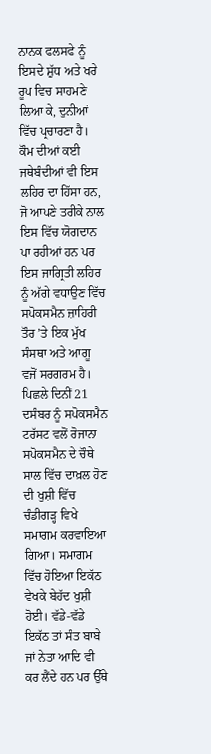ਨਾਨਕ ਫਲਸਫੇ ਨੂੰ ਇਸਦੇ ਸ਼ੁੱਧ ਅਤੇ ਖਰੇ ਰੂਪ ਵਿਚ ਸਾਹਮਣੇ ਲਿਆ ਕੇ, ਦੁਨੀਆਂ ਵਿੱਚ ਪ੍ਰਚਾਰਣਾ ਹੈ। ਕੌਮ ਦੀਆਂ ਕਈ ਜਥੇਬੰਦੀਆਂ ਵੀ ਇਸ ਲਹਿਰ ਦਾ ਹਿੱਸਾ ਹਨ, ਜੋ ਆਪਣੇ ਤਰੀਕੇ ਨਾਲ ਇਸ ਵਿੱਚ ਯੋਗਦਾਨ ਪਾ ਰਹੀਆਂ ਹਨ ਪਰ ਇਸ ਜਾਗ੍ਰਿਤੀ ਲਹਿਰ ਨੂੰ ਅੱਗੇ ਵਧਾਉਣ ਵਿੱਚ ਸਪੋਕਸਮੈਨ ਜ਼ਾਹਿਰੀ ਤੌਰ ’ਤੇ ਇਕ ਮੁੱਖ ਸੰਸਥਾ ਅਤੇ ਆਗੂ ਵਜੋਂ ਸਰਗਰਮ ਹੈ।
ਪਿਛਲੇ ਦਿਨੀਂ 21 ਦਸੰਬਰ ਨੂੰ ਸਪੋਕਸਮੈਨ ਟਰੱਸਟ ਵਲੋਂ ਰੋਜਾਨਾ ਸਪੋਕਸਮੈਨ ਦੇ ਚੌਥੇ ਸਾਲ ਵਿੱਚ ਦਾਖ਼ਲ ਹੋਣ ਦੀ ਖੁਸ਼ੀ ਵਿੱਚ ਚੰਡੀਗੜ੍ਹ ਵਿਖੇ ਸਮਾਗਮ ਕਰਵਾਇਆ ਗਿਆ। ਸਮਾਗਮ ਵਿੱਚ ਹੋਇਆ ਇਕੱਠ ਵੇਖਕੇ ਬੇਹੱਦ ਖੁਸ਼ੀ ਹੋਈ। ਵੱਡੇ-ਵੱਡੇ ਇਕੱਠ ਤਾਂ ਸੰਤ ਬਾਬੇ ਜਾਂ ਨੇਤਾ ਆਦਿ ਵੀ ਕਰ ਲੈਂਦੇ ਹਨ ਪਰ ਉੱਥੇ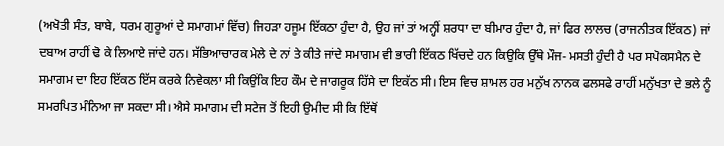(ਅਖੋਤੀ ਸੰਤ, ਬਾਬੇ, ਧਰਮ ਗੁਰੂਆਂ ਦੇ ਸਮਾਗਮਾਂ ਵਿੱਚ) ਜਿਹੜਾ ਹਜੂਮ ਇੱਕਠਾ ਹੁੰਦਾ ਹੈ, ਉਹ ਜਾਂ ਤਾਂ ਅਨ੍ਹੀਂ ਸ਼ਰਧਾ ਦਾ ਬੀਮਾਰ ਹੁੰਦਾ ਹੈ, ਜਾਂ ਫਿਰ ਲਾਲਚ (ਰਾਜਨੀਤਕ ਇੱਕਠ) ਜਾਂ ਦਬਾਅ ਰਾਹੀਂ ਢੋ ਕੇ ਲਿਆਏ ਜਾਂਦੇ ਹਨ। ਸੱਭਿਆਚਾਰਕ ਮੇਲੇ ਦੇ ਨਾਂ ਤੇ ਕੀਤੇ ਜਾਂਦੇ ਸਮਾਗਮ ਵੀ ਭਾਰੀ ਇੱਕਠ ਖਿੱਚਦੇ ਹਨ ਕਿਉਕਿ ਉੱਥੇ ਮੌਜ- ਮਸਤੀ ਹੁੰਦੀ ਹੈ ਪਰ ਸਪੋਕਸਮੈਨ ਦੇ ਸਮਾਗਮ ਦਾ ਇਹ ਇੱਕਠ ਇੱਸ ਕਰਕੇ ਨਿਵੇਕਲਾ ਸੀ ਕਿਉਂਕਿ ਇਹ ਕੌਮ ਦੇ ਜਾਗਰੂਕ ਹਿੱਸੇ ਦਾ ਇਕੱਠ ਸੀ। ਇਸ ਵਿਚ ਸ਼ਾਮਲ ਹਰ ਮਨੁੱਖ ਨਾਨਕ ਫਲਸਫੇ ਰਾਹੀਂ ਮਨੁੱਖਤਾ ਦੇ ਭਲੇ ਨੂੰ ਸਮਰਪਿਤ ਮੰਨਿਆ ਜਾ ਸਕਦਾ ਸੀ। ਐਸੇ ਸਮਾਗਮ ਦੀ ਸਟੇਜ ਤੋਂ ਇਹੀ ਉਮੀਦ ਸੀ ਕਿ ਇੱਥੋਂ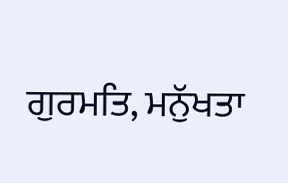ਗੁਰਮਤਿ, ਮਨੁੱਖਤਾ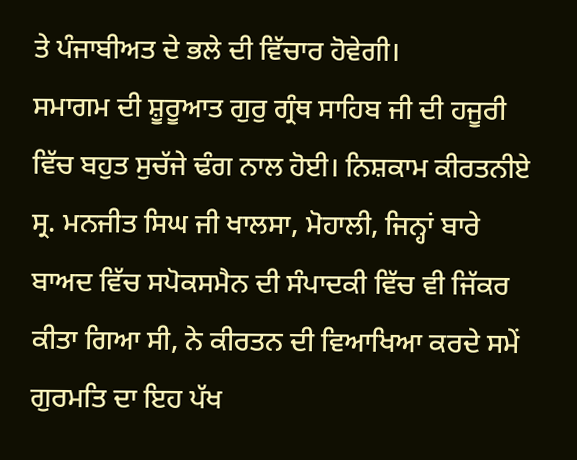ਤੇ ਪੰਜਾਬੀਅਤ ਦੇ ਭਲੇ ਦੀ ਵਿੱਚਾਰ ਹੋਵੇਗੀ।
ਸਮਾਗਮ ਦੀ ਸ਼ੂਰੂਆਤ ਗੁਰੁ ਗ੍ਰੰਥ ਸਾਹਿਬ ਜੀ ਦੀ ਹਜੂਰੀ ਵਿੱਚ ਬਹੁਤ ਸੁਚੱਜੇ ਢੰਗ ਨਾਲ ਹੋਈ। ਨਿਸ਼ਕਾਮ ਕੀਰਤਨੀਏ ਸ੍ਰ. ਮਨਜੀਤ ਸਿਘ ਜੀ ਖਾਲਸਾ, ਮੋਹਾਲੀ, ਜਿਨ੍ਹਾਂ ਬਾਰੇ ਬਾਅਦ ਵਿੱਚ ਸਪੋਕਸਮੈਨ ਦੀ ਸੰਪਾਦਕੀ ਵਿੱਚ ਵੀ ਜਿੱਕਰ ਕੀਤਾ ਗਿਆ ਸੀ, ਨੇ ਕੀਰਤਨ ਦੀ ਵਿਆਖਿਆ ਕਰਦੇ ਸਮੇਂ ਗੁਰਮਤਿ ਦਾ ਇਹ ਪੱਖ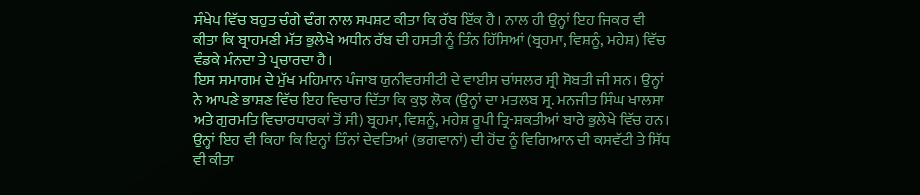ਸੰਖੇਪ ਵਿੱਚ ਬਹੁਤ ਚੰਗੇ ਢੰਗ ਨਾਲ ਸਪਸ਼ਟ ਕੀਤਾ ਕਿ ਰੱਬ ਇੱਕ ਹੈ। ਨਾਲ ਹੀ ਉਨ੍ਹਾਂ ਇਹ ਜਿਕਰ ਵੀ ਕੀਤਾ ਕਿ ਬ੍ਰਾਹਮਣੀ ਮੱਤ ਭੁਲੇਖੇ ਅਧੀਨ ਰੱਬ ਦੀ ਹਸਤੀ ਨੂੰ ਤਿੰਨ ਹਿੱਸਿਆਂ (ਬ੍ਰਹਮਾ, ਵਿਸ਼ਨੂੰ, ਮਹੇਸ਼) ਵਿੱਚ ਵੰਡਕੇ ਮੰਨਦਾ ਤੇ ਪ੍ਰਚਾਰਦਾ ਹੈ।
ਇਸ ਸਮਾਗਮ ਦੇ ਮੁੱਖ ਮਹਿਮਾਨ ਪੰਜਾਬ ਯੁਨੀਵਰਸੀਟੀ ਦੇ ਵਾਈਸ ਚਾਂਸਲਰ ਸ੍ਰੀ ਸੋਬਤੀ ਜੀ ਸਨ। ਉਨ੍ਹਾਂ ਨੇ ਆਪਣੇ ਭਾਸ਼ਣ ਵਿੱਚ ਇਹ ਵਿਚਾਰ ਦਿੱਤਾ ਕਿ ਕੁਝ ਲੋਕ (ਉਨ੍ਹਾਂ ਦਾ ਮਤਲਬ ਸ੍ਰ. ਮਨਜੀਤ ਸਿੰਘ ਖਾਲਸਾ ਅਤੇ ਗੁਰਮਤਿ ਵਿਚਾਰਧਾਰਕਾਂ ਤੋਂ ਸੀ) ਬ੍ਰਹਮਾ, ਵਿਸ਼ਨੂੰ, ਮਹੇਸ਼ ਰੂਪੀ ਤ੍ਰਿ-ਸ਼ਕਤੀਆਂ ਬਾਰੇ ਭੁਲੇਖੇ ਵਿੱਚ ਹਨ। ਉਨ੍ਹਾਂ ਇਹ ਵੀ ਕਿਹਾ ਕਿ ਇਨ੍ਹਾਂ ਤਿੰਨਾਂ ਦੇਵਤਿਆਂ (ਭਗਵਾਨਾਂ) ਦੀ ਹੋਂਦ ਨੂੰ ਵਿਗਿਆਨ ਦੀ ਕਸਵੱਟੀ ਤੇ ਸਿੱਧ ਵੀ ਕੀਤਾ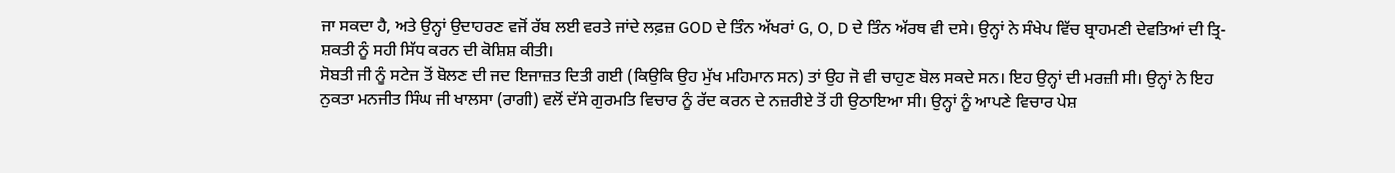ਜਾ ਸਕਦਾ ਹੈ, ਅਤੇ ਉਨ੍ਹਾਂ ਉਦਾਹਰਣ ਵਜੋਂ ਰੱਬ ਲਈ ਵਰਤੇ ਜਾਂਦੇ ਲਫ਼ਜ਼ GOD ਦੇ ਤਿੰਨ ਅੱਖਰਾਂ G, O, D ਦੇ ਤਿੰਨ ਅੱਰਥ ਵੀ ਦਸੇ। ਉਨ੍ਹਾਂ ਨੇ ਸੰਖੇਪ ਵਿੱਚ ਬ੍ਰਾਹਮਣੀ ਦੇਵਤਿਆਂ ਦੀ ਤ੍ਰਿ-ਸ਼ਕਤੀ ਨੂੰ ਸਹੀ ਸਿੱਧ ਕਰਨ ਦੀ ਕੋਸ਼ਿਸ਼ ਕੀਤੀ।
ਸੋਬਤੀ ਜੀ ਨੂੰ ਸਟੇਜ ਤੋਂ ਬੋਲਣ ਦੀ ਜਦ ਇਜਾਜ਼ਤ ਦਿਤੀ ਗਈ (ਕਿਉਕਿ ਉਹ ਮੁੱਖ ਮਹਿਮਾਨ ਸਨ) ਤਾਂ ਉਹ ਜੋ ਵੀ ਚਾਹੁਣ ਬੋਲ ਸਕਦੇ ਸਨ। ਇਹ ਉਨ੍ਹਾਂ ਦੀ ਮਰਜ਼ੀ ਸੀ। ਉਨ੍ਹਾਂ ਨੇ ਇਹ ਨੁਕਤਾ ਮਨਜੀਤ ਸਿੰਘ ਜੀ ਖਾਲਸਾ (ਰਾਗੀ) ਵਲੋਂ ਦੱਸੇ ਗੁਰਮਤਿ ਵਿਚਾਰ ਨੂੰ ਰੱਦ ਕਰਨ ਦੇ ਨਜ਼ਰੀਏ ਤੋਂ ਹੀ ਉਠਾਇਆ ਸੀ। ਉਨ੍ਹਾਂ ਨੂੰ ਆਪਣੇ ਵਿਚਾਰ ਪੇਸ਼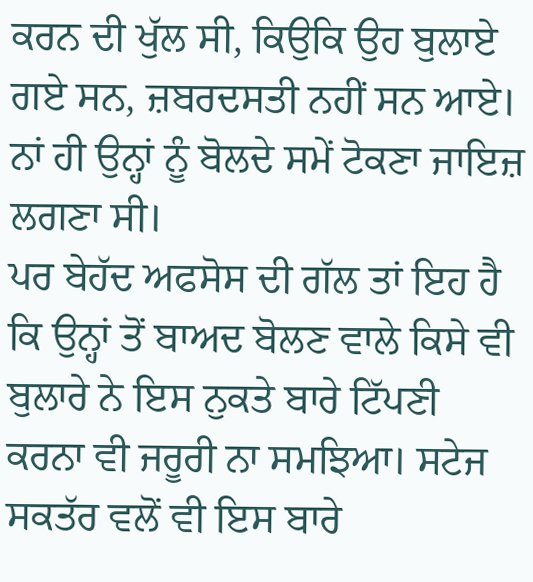ਕਰਨ ਦੀ ਖੁੱਲ ਸੀ, ਕਿਉਕਿ ਉਹ ਬੁਲਾਏ ਗਏ ਸਨ, ਜ਼ਬਰਦਸਤੀ ਨਹੀਂ ਸਨ ਆਏ। ਨਾਂ ਹੀ ਉਨ੍ਹਾਂ ਨੂੰ ਬੋਲਦੇ ਸਮੇਂ ਟੋਕਣਾ ਜਾਇਜ਼ ਲਗਣਾ ਸੀ।
ਪਰ ਬੇਹੱਦ ਅਫਸੋਸ ਦੀ ਗੱਲ ਤਾਂ ਇਹ ਹੈ ਕਿ ਉਨ੍ਹਾਂ ਤੋਂ ਬਾਅਦ ਬੋਲਣ ਵਾਲੇ ਕਿਸੇ ਵੀ ਬੁਲਾਰੇ ਨੇ ਇਸ ਨੁਕਤੇ ਬਾਰੇ ਟਿੱਪਣੀ ਕਰਨਾ ਵੀ ਜਰੂਰੀ ਨਾ ਸਮਝਿਆ। ਸਟੇਜ ਸਕਤੱਰ ਵਲੋਂ ਵੀ ਇਸ ਬਾਰੇ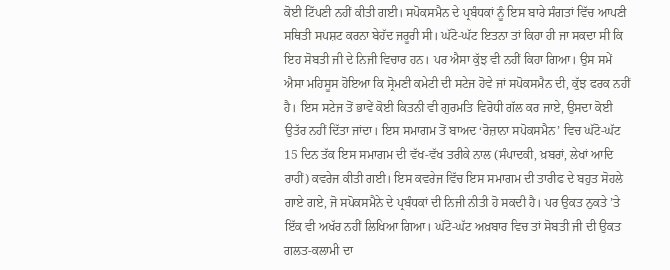ਕੋਈ ਟਿੱਪਣੀ ਨਹੀਂ ਕੀਤੀ ਗਈ। ਸਪੋਕਸਮੈਨ ਦੇ ਪ੍ਰਬੰਧਕਾਂ ਨੂੰ ਇਸ ਬਾਰੇ ਸੰਗਤਾਂ ਵਿੱਚ ਆਪਣੀ ਸਥਿਤੀ ਸਪਸ਼ਟ ਕਰਨਾ ਬੇਹੱਦ ਜਰੂਰੀ ਸੀ। ਘੱਟੋ-ਘੱਟ ਇਤਨਾ ਤਾਂ ਕਿਹਾ ਹੀ ਜਾ ਸਕਦਾ ਸੀ ਕਿ ਇਹ ਸੋਬਤੀ ਜੀ ਦੇ ਨਿਜੀ ਵਿਚਾਰ ਹਨ। ਪਰ ਐਸਾ ਕੁੱਝ ਵੀ ਨਹੀਂ ਕਿਹਾ ਗਿਆ। ਉਸ ਸਮੇਂ ਐਸਾ ਮਹਿਸੂਸ ਹੋਇਆ ਕਿ ਸ੍ਰੋਮਣੀ ਕਮੇਟੀ ਦੀ ਸਟੇਜ ਹੋਵੇ ਜਾਂ ਸਪੋਕਸਮੈਨ ਦੀ, ਕੁੱਝ ਫਰਕ ਨਹੀਂ ਹੈ। ਇਸ ਸਟੇਜ ਤੋਂ ਭਾਵੇਂ ਕੋਈ ਕਿਤਨੀ ਵੀ ਗੁਰਮਤਿ ਵਿਰੋਧੀ ਗੱਲ ਕਰ ਜਾਏ, ਉਸਦਾ ਕੋਈ ਉਤੱਰ ਨਹੀਂ ਦਿੱਤਾ ਜਾਂਦਾ। ਇਸ ਸਮਾਗਮ ਤੋਂ ਬਾਅਦ ‘ਰੋਜ਼ਾਨਾ ਸਪੋਕਸਮੈਨ’ ਵਿਚ ਘੱਟੋ-ਘੱਟ 15 ਦਿਨ ਤੱਕ ਇਸ ਸਮਾਗਮ ਦੀ ਵੱਖ-ਵੱਖ ਤਰੀਕੇ ਨਾਲ (ਸੰਪਾਦਕੀ, ਖ਼ਬਰਾਂ, ਲੇਖਾਂ ਆਦਿ ਰਾਹੀਂ) ਕਵਰੇਜ ਕੀਤੀ ਗਈ। ਇਸ ਕਵਰੇਜ ਵਿੱਚ ਇਸ ਸਮਾਗਮ ਦੀ ਤਾਰੀਫ ਦੇ ਬਹੁਤ ਸੋਹਲੇ ਗਾਏ ਗਏ, ਜੋ ਸਪੋਕਸਮੈਨੇ ਦੇ ਪ੍ਰਬੰਧਕਾਂ ਦੀ ਨਿਜੀ ਨੀਤੀ ਹੋ ਸਕਦੀ ਹੈ। ਪਰ ਉਕਤ ਨੁਕਤੇ ’ਤੇ ਇੱਕ ਵੀ ਅਖੱਰ ਨਹੀਂ ਲਿਖਿਆ ਗਿਆ। ਘੱਟੋ-ਘੱਟ ਅਖ਼ਬਾਰ ਵਿਚ ਤਾਂ ਸੋਬਤੀ ਜੀ ਦੀ ਉਕਤ ਗਲਤ-ਕਲਾਮੀ ਦਾ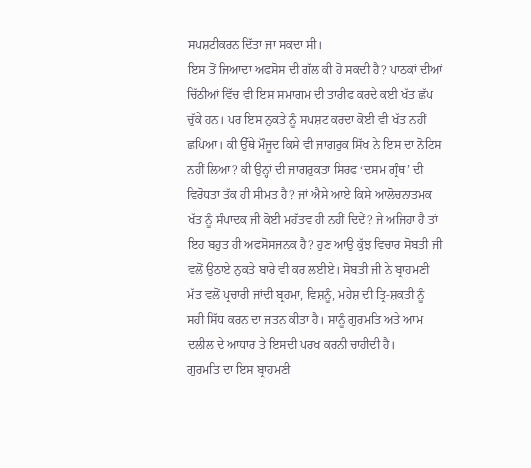ਸਪਸ਼ਟੀਕਰਨ ਦਿੱਤਾ ਜਾ ਸਕਦਾ ਸੀ।
ਇਸ ਤੋਂ ਜਿਆਦਾ ਅਫਸੋਸ ਦੀ ਗੱਲ ਕੀ ਹੋ ਸਕਦੀ ਹੈ? ਪਾਠਕਾਂ ਦੀਆਂ ਚਿੱਠੀਆਂ ਵਿੱਚ ਵੀ ਇਸ ਸਮਾਗਮ ਦੀ ਤਾਰੀਫ ਕਰਦੇ ਕਈ ਖੱਤ ਛੱਪ ਚੁੱਕੇ ਹਨ। ਪਰ ਇਸ ਨੁਕਤੇ ਨੂੰ ਸਪਸ਼ਟ ਕਰਦਾ ਕੋਈ ਵੀ ਖੱਤ ਨਹੀਂ ਛਪਿਆ। ਕੀ ਉੱਥੇ ਮੌਜੂਦ ਕਿਸੇ ਵੀ ਜਾਗਰੁਕ ਸਿੱਖ ਨੇ ਇਸ ਦਾ ਨੋਟਿਸ ਨਹੀਂ ਲਿਆ? ਕੀ ਉਨ੍ਹਾਂ ਦੀ ਜਾਗਰੁਕਤਾ ਸਿਰਫ ‘ਦਸਮ ਗ੍ਰੰਥ’ ਦੀ ਵਿਰੋਧਤਾ ਤੱਕ ਹੀ ਸੀਮਤ ਹੈ? ਜਾਂ ਐਸੇ ਆਏ ਕਿਸੇ ਆਲੋਚਨਾਤਮਕ ਖੱਤ ਨੂੰ ਸੰਪਾਦਕ ਜੀ ਕੋਈ ਮਹੱਤਵ ਹੀ ਨਹੀਂ ਦਿਦੇਂ? ਜੇ ਅਜਿਹਾ ਹੈ ਤਾਂ ਇਹ ਬਹੁਤ ਹੀ ਅਫਸੋਸਜਨਕ ਹੈ? ਹੁਣ ਆਉ ਕੁੱਝ ਵਿਚਾਰ ਸੋਬਤੀ ਜੀ ਵਲੋਂ ਉਠਾਏ ਨੁਕਤੇ ਬਾਰੇ ਵੀ ਕਰ ਲਈਏ। ਸੋਬਤੀ ਜੀ ਨੇ ਬ੍ਰਾਹਮਣੀ ਮੱਤ ਵਲੋਂ ਪ੍ਰਚਾਰੀ ਜਾਂਦੀ ਬ੍ਰਹਮਾ, ਵਿਸ਼ਨੂੰ, ਮਹੇਸ਼ ਦੀ ਤ੍ਰਿ-ਸ਼ਕਤੀ ਨੂੰ ਸਹੀ ਸਿੱਧ ਕਰਨ ਦਾ ਜਤਨ ਕੀਤਾ ਹੈ। ਸਾਨੂੰ ਗੁਰਮਤਿ ਅਤੇ ਆਮ ਦਲੀਲ ਦੇ ਆਧਾਰ ਤੇ ਇਸਦੀ ਪਰਖ ਕਰਨੀ ਚਾਹੀਦੀ ਹੈ।
ਗੁਰਮਤਿ ਦਾ ਇਸ ਬ੍ਰਾਹਮਣੀ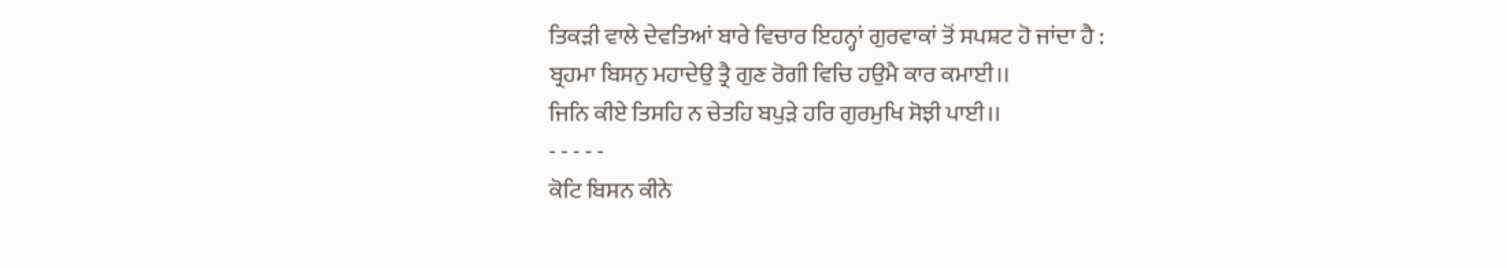ਤਿਕੜੀ ਵਾਲੇ ਦੇਵਤਿਆਂ ਬਾਰੇ ਵਿਚਾਰ ਇਹਨ੍ਹਾਂ ਗੁਰਵਾਕਾਂ ਤੋਂ ਸਪਸ਼ਟ ਹੋ ਜਾਂਦਾ ਹੈ :
ਬ੍ਰਹਮਾ ਬਿਸਨੁ ਮਹਾਦੇਉ ਤ੍ਰੈ ਗੁਣ ਰੋਗੀ ਵਿਚਿ ਹਉਮੈ ਕਾਰ ਕਮਾਈ।।
ਜਿਨਿ ਕੀਏ ਤਿਸਹਿ ਨ ਚੇਤਹਿ ਬਪੁੜੇ ਹਰਿ ਗੁਰਮੁਖਿ ਸੋਝੀ ਪਾਈ।।
- - - - -
ਕੋਟਿ ਬਿਸਨ ਕੀਨੇ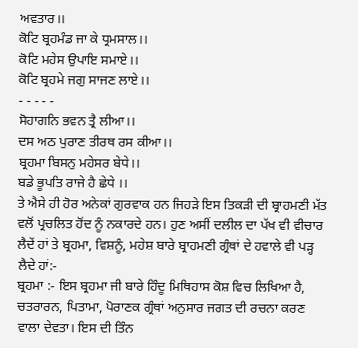ਅਵਤਾਰ।।
ਕੋਟਿ ਬ੍ਰਹਮੰਡ ਜਾ ਕੇ ਧ੍ਰਮਸਾਲ।।
ਕੋਟਿ ਮਹੇਸ ਉਪਾਇ ਸਮਾਏ।।
ਕੋਟਿ ਬ੍ਰਹਮੇ ਜਗੁ ਸਾਜਣ ਲਾਏ।।
- - - - -
ਸੋਹਾਗਨਿ ਭਵਨ ਤ੍ਰੈ ਲੀਆ।।
ਦਸ ਅਠ ਪੁਰਾਣ ਤੀਰਥ ਰਸ ਕੀਆ।।
ਬ੍ਰਹਮਾ ਬਿਸਨੁ ਮਹੇਸਰ ਬੇਧੇ।।
ਬਡੇ ਭੂਪਤਿ ਰਾਜੇ ਹੈ ਛੇਧੇ ।।
ਤੇ ਐਸੇ ਹੀ ਹੋਰ ਅਨੇਕਾਂ ਗੁਰਵਾਕ ਹਨ ਜਿਹੜੇ ਇਸ ਤਿਕੜੀ ਦੀ ਬ੍ਰਾਹਮਣੀ ਮੱਤ ਵਲੋਂ ਪ੍ਰਚਲਿਤ ਹੋਂਦ ਨੂੰ ਨਕਾਰਦੇ ਹਨ। ਹੁਣ ਅਸੀਂ ਦਲੀਲ ਦਾ ਪੱਖ ਵੀ ਵੀਚਾਰ ਲੈਦੇਂ ਹਾਂ ਤੇ ਬ੍ਰਹਮਾ, ਵਿਸ਼ਨੂੰ, ਮਹੇਸ਼ ਬਾਰੇ ਬ੍ਰਾਹਮਣੀ ਗ੍ਰੰਥਾਂ ਦੇ ਹਵਾਲੇ ਵੀ ਪੜ੍ਹ ਲੈਦੇ ਹਾਂ:-
ਬ੍ਰਹਮਾ :- ਇਸ ਬ੍ਰਹਮਾ ਜੀ ਬਾਰੇ ਹਿੰਦੂ ਮਿਥਿਹਾਸ ਕੋਸ਼ ਵਿਚ ਲਿਖਿਆ ਹੈ, ਚਤਰਾਰਨ, ਪਿਤਾਮਾ, ਪੋਰਾਣਕ ਗ੍ਰੰਥਾਂ ਅਨੁਸਾਰ ਜਗਤ ਦੀ ਰਚਨਾ ਕਰਣ ਵਾਲਾ ਦੇਵਤਾ। ਇਸ ਦੀ ਤਿੰਨ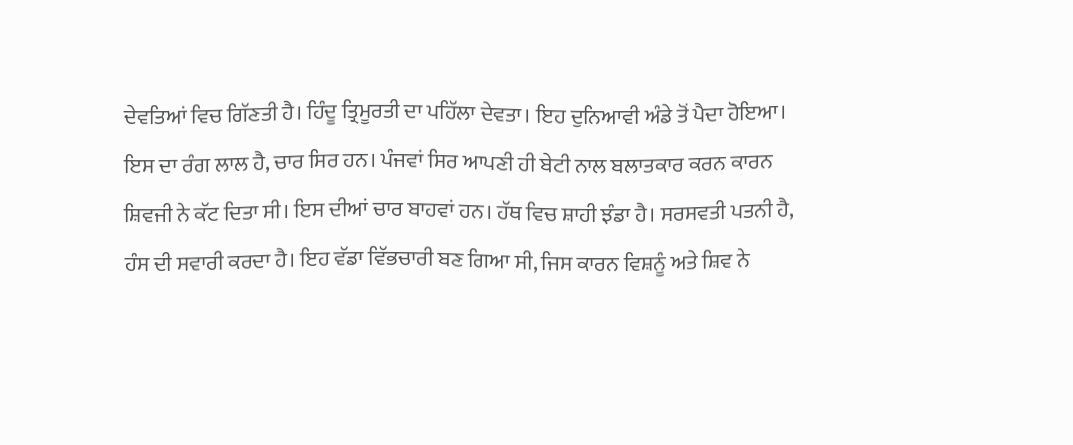ਦੇਵਤਿਆਂ ਵਿਚ ਗਿੱਣਤੀ ਹੈ। ਹਿੰਦੂ ਤ੍ਰਿਮੂਰਤੀ ਦਾ ਪਹਿੱਲਾ ਦੇਵਤਾ। ਇਹ ਦੁਨਿਆਵੀ ਅੰਡੇ ਤੋਂ ਪੈਦਾ ਹੋਇਆ। ਇਸ ਦਾ ਰੰਗ ਲਾਲ ਹੈ, ਚਾਰ ਸਿਰ ਹਨ। ਪੰਜਵਾਂ ਸਿਰ ਆਪਣੀ ਹੀ ਬੇਟੀ ਨਾਲ ਬਲਾਤਕਾਰ ਕਰਨ ਕਾਰਨ ਸ਼ਿਵਜੀ ਨੇ ਕੱਟ ਦਿਤਾ ਸੀ। ਇਸ ਦੀਆਂ ਚਾਰ ਬਾਹਵਾਂ ਹਨ। ਹੱਥ ਵਿਚ ਸ਼ਾਹੀ ਝੰਡਾ ਹੈ। ਸਰਸਵਤੀ ਪਤਨੀ ਹੈ, ਹੰਸ ਦੀ ਸਵਾਰੀ ਕਰਦਾ ਹੈ। ਇਹ ਵੱਡਾ ਵਿੱਭਚਾਰੀ ਬਣ ਗਿਆ ਸੀ, ਜਿਸ ਕਾਰਨ ਵਿਸ਼ਨੂੰ ਅਤੇ ਸ਼ਿਵ ਨੇ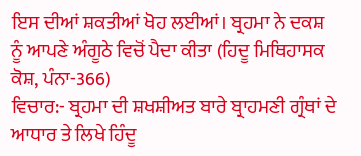ਇਸ ਦੀਆਂ ਸ਼ਕਤੀਆਂ ਖੋਹ ਲਈਆਂ। ਬ੍ਰਹਮਾ ਨੇ ਦਕਸ਼ ਨੂੰ ਆਪਣੇ ਅੰਗੂਠੇ ਵਿਚੋਂ ਪੈਦਾ ਕੀਤਾ (ਹਿਦੂ ਮਿਥਿਹਾਸਕ ਕੋਸ਼, ਪੰਨਾ-366)
ਵਿਚਾਰ:- ਬ੍ਰਹਮਾ ਦੀ ਸ਼ਖਸ਼ੀਅਤ ਬਾਰੇ ਬ੍ਰਾਹਮਣੀ ਗ੍ਰੰਥਾਂ ਦੇ ਆਧਾਰ ਤੇ ਲਿਖੇ ਹਿੰਦੂ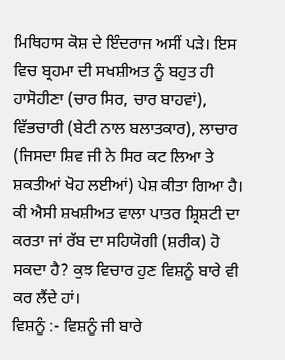ਮਿਥਿਹਾਸ ਕੋਸ਼ ਦੇ ਇੰਦਰਾਜ ਅਸੀਂ ਪੜੇ। ਇਸ ਵਿਚ ਬ੍ਰਹਮਾ ਦੀ ਸਖਸ਼ੀਅਤ ਨੂੰ ਬਹੁਤ ਹੀ ਹਾਸੋਹੀਣਾ (ਚਾਰ ਸਿਰ, ਚਾਰ ਬਾਹਵਾਂ), ਵਿੱਭਚਾਰੀ (ਬੇਟੀ ਨਾਲ ਬਲਾਤਕਾਰ), ਲਾਚਾਰ (ਜਿਸਦਾ ਸ਼ਿਵ ਜੀ ਨੇ ਸਿਰ ਕਟ ਲਿਆ ਤੇ ਸ਼ਕਤੀਆਂ ਖੋਹ ਲਈਆਂ) ਪੇਸ਼ ਕੀਤਾ ਗਿਆ ਹੈ। ਕੀ ਐਸੀ ਸ਼ਖਸ਼ੀਅਤ ਵਾਲਾ ਪਾਤਰ ਸ਼੍ਰਿਸ਼ਟੀ ਦਾ ਕਰਤਾ ਜਾਂ ਰੱਬ ਦਾ ਸਹਿਯੋਗੀ (ਸ਼ਰੀਕ) ਹੋ ਸਕਦਾ ਹੈ? ਕੁਝ ਵਿਚਾਰ ਹੁਣ ਵਿਸ਼ਨੂੰ ਬਾਰੇ ਵੀ ਕਰ ਲੈਂਦੇ ਹਾਂ।
ਵਿਸ਼ਨੂੰ :- ਵਿਸ਼ਨੂੰ ਜੀ ਬਾਰੇ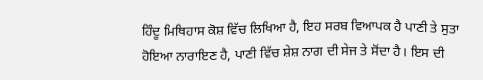ਹਿੰਦੂ ਮਿਥਿਹਾਸ ਕੋਸ਼ ਵਿੱਚ ਲਿਖਿਆ ਹੈ, ਇਹ ਸਰਬ ਵਿਆਪਕ ਹੈ ਪਾਣੀ ਤੇ ਸੁਤਾ ਹੋਇਆ ਨਾਰਾਇਣ ਹੈ, ਪਾਣੀ ਵਿੱਚ ਸ਼ੇਸ਼ ਨਾਗ ਦੀ ਸੇਜ ਤੇ ਸੋਂਦਾ ਹੈ। ਇਸ ਦੀ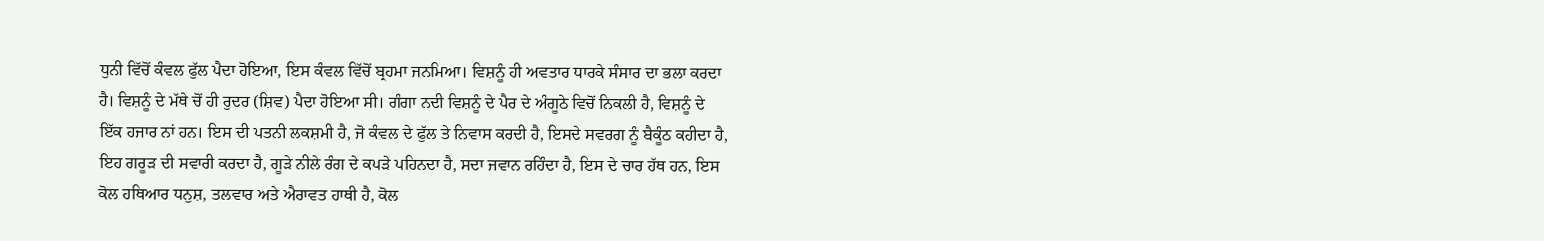ਧੁਨੀ ਵਿੱਚੋਂ ਕੰਵਲ ਫੁੱਲ ਪੈਦਾ ਹੋਇਆ, ਇਸ ਕੰਵਲ ਵਿੱਚੋਂ ਬ੍ਰਹਮਾ ਜਨਮਿਆ। ਵਿਸ਼ਨੂੰ ਹੀ ਅਵਤਾਰ ਧਾਰਕੇ ਸੰਸਾਰ ਦਾ ਭਲਾ ਕਰਦਾ ਹੈ। ਵਿਸ਼ਨੂੰ ਦੇ ਮੱਥੇ ਚੋਂ ਹੀ ਰੁਦਰ (ਸ਼ਿਵ) ਪੈਦਾ ਹੋਇਆ ਸੀ। ਗੰਗਾ ਨਦੀ ਵਿਸ਼ਨੂੰ ਦੇ ਪੈਰ ਦੇ ਅੰਗੂਠੇ ਵਿਚੋਂ ਨਿਕਲੀ ਹੈ, ਵਿਸ਼ਨੂੰ ਦੇ ਇੱਕ ਹਜਾਰ ਨਾਂ ਹਨ। ਇਸ ਦੀ ਪਤਨੀ ਲਕਸ਼ਮੀ ਹੈ, ਜੋ ਕੰਵਲ ਦੇ ਫੁੱਲ ਤੇ ਨਿਵਾਸ ਕਰਦੀ ਹੈ, ਇਸਦੇ ਸਵਰਗ ਨੂੰ ਬੈਕੂੰਠ ਕਹੀਦਾ ਹੈ, ਇਹ ਗਰੂੜ ਦੀ ਸਵਾਰੀ ਕਰਦਾ ਹੈ, ਗੂੜੇ ਨੀਲੇ ਰੰਗ ਦੇ ਕਪੜੇ ਪਹਿਨਦਾ ਹੈ, ਸਦਾ ਜਵਾਨ ਰਹਿੰਦਾ ਹੈ, ਇਸ ਦੇ ਚਾਰ ਹੱਥ ਹਨ, ਇਸ ਕੋਲ ਹਥਿਆਰ ਧਨੁਸ਼, ਤਲਵਾਰ ਅਤੇ ਐਰਾਵਤ ਹਾਥੀ ਹੈ, ਕੋਲ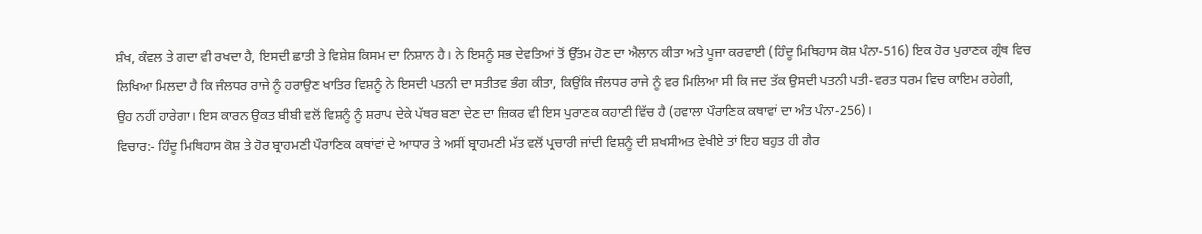ਸ਼ੰਖ, ਕੰਵਲ ਤੇ ਗਦਾ ਵੀ ਰਖਦਾ ਹੈ, ਇਸਦੀ ਛਾਤੀ ਤੇ ਵਿਸ਼ੇਸ਼ ਕਿਸਮ ਦਾ ਨਿਸ਼ਾਨ ਹੈ। ਨੇ ਇਸਨੂੰ ਸਭ ਦੇਵਤਿਆਂ ਤੋਂ ਉੱਤਮ ਹੋਣ ਦਾ ਐਲਾਨ ਕੀਤਾ ਅਤੇ ਪੂਜਾ ਕਰਵਾਈ (ਹਿੰਦੂ ਮਿਥਿਹਾਸ ਕੋਸ਼ ਪੰਨਾ-516) ਇਕ ਹੋਰ ਪੁਰਾਣਕ ਗ੍ਰੰਥ ਵਿਚ ਲਿਖਿਆ ਮਿਲਦਾ ਹੈ ਕਿ ਜੰਲਧਰ ਰਾਜੇ ਨੂੰ ਹਰਾਉਣ ਖਾਤਿਰ ਵਿਸ਼ਨੂੰ ਨੇ ਇਸਦੀ ਪਤਨੀ ਦਾ ਸਤੀਤਵ ਭੰਗ ਕੀਤਾ, ਕਿਉਂਕਿ ਜੰਲਧਰ ਰਾਜੇ ਨੂੰ ਵਰ ਮਿਲਿਆ ਸੀ ਕਿ ਜਦ ਤੱਕ ਉਸਦੀ ਪਤਨੀ ਪਤੀ-ਵਰਤ ਧਰਮ ਵਿਚ ਕਾਇਮ ਰਹੇਗੀ, ਉਹ ਨਹੀਂ ਹਾਰੇਗਾ। ਇਸ ਕਾਰਨ ਉਕਤ ਬੀਬੀ ਵਲੋਂ ਵਿਸ਼ਨੂੰ ਨੂੰ ਸ਼ਰਾਪ ਦੇਕੇ ਪੱਥਰ ਬਣਾ ਦੇਣ ਦਾ ਜ਼ਿਕਰ ਵੀ ਇਸ ਪੁਰਾਣਕ ਕਹਾਣੀ ਵਿੱਚ ਹੈ (ਹਵਾਲਾ ਪੌਰਾਣਿਕ ਕਥਾਵਾਂ ਦਾ ਅੰਤ ਪੰਨਾ-256)।
ਵਿਚਾਰ:- ਹਿੰਦੂ ਮਿਥਿਹਾਸ ਕੋਸ਼ ਤੇ ਹੋਰ ਬ੍ਰਾਹਮਣੀ ਪੌਰਾਣਿਕ ਕਥਾਂਵਾਂ ਦੇ ਆਧਾਰ ਤੇ ਅਸੀਂ ਬ੍ਰਾਹਮਣੀ ਮੱਤ ਵਲੋਂ ਪ੍ਰਚਾਰੀ ਜਾਂਦੀ ਵਿਸ਼ਨੂੰ ਦੀ ਸ਼ਖਸੀਅਤ ਵੇਖੀਏ ਤਾਂ ਇਹ ਬਹੁਤ ਹੀ ਗੈਰ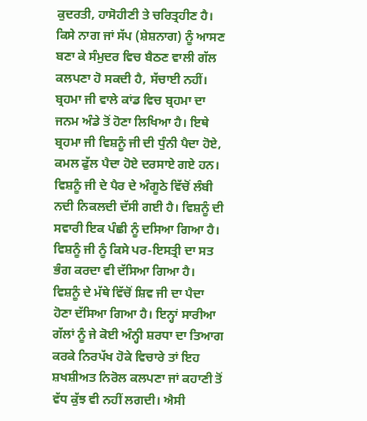ਕੁਦਰਤੀ, ਹਾਸੋਹੀਣੀ ਤੇ ਚਰਿਤ੍ਰਹੀਣ ਹੈ। ਕਿਸੇ ਨਾਗ ਜਾਂ ਸੱਪ (ਸ਼ੇਸ਼ਨਾਗ) ਨੂੰ ਆਸਣ ਬਣਾ ਕੇ ਸੰਮੁਦਰ ਵਿਚ ਬੈਠਣ ਵਾਲੀ ਗੱਲ ਕਲਪਣਾ ਹੋ ਸਕਦੀ ਹੈ, ਸੱਚਾਈ ਨਹੀਂ। ਬ੍ਰਹਮਾ ਜੀ ਵਾਲੇ ਕਾਂਡ ਵਿਚ ਬ੍ਰਹਮਾ ਦਾ ਜਨਮ ਅੰਡੇ ਤੋਂ ਹੋਣਾ ਲਿਖਿਆ ਹੈ। ਇਥੇ ਬ੍ਰਹਮਾ ਜੀ ਵਿਸ਼ਨੂੰ ਜੀ ਦੀ ਧੁੰਨੀ ਪੈਦਾ ਹੋਏ, ਕਮਲ ਫੁੱਲ ਪੈਦਾ ਹੋਏ ਦਰਸਾਏ ਗਏ ਹਨ। ਵਿਸ਼ਨੂੰ ਜੀ ਦੇ ਪੈਰ ਦੇ ਅੰਗੂਠੇ ਵਿੱਚੋਂ ਲੰਬੀ ਨਦੀ ਨਿਕਲਦੀ ਦੱਸੀ ਗਈ ਹੈ। ਵਿਸ਼ਨੂੰ ਦੀ ਸਵਾਰੀ ਇਕ ਪੰਛੀ ਨੂੰ ਦਸਿਆ ਗਿਆ ਹੈ। ਵਿਸ਼ਨੂੰ ਜੀ ਨੂੰ ਕਿਸੇ ਪਰ-ਇਸਤ੍ਰੀ ਦਾ ਸਤ ਭੰਗ ਕਰਦਾ ਵੀ ਦੱਸਿਆ ਗਿਆ ਹੈ। ਵਿਸ਼ਨੂੰ ਦੇ ਮੱਥੇ ਵਿੱਚੋਂ ਸ਼ਿਵ ਜੀ ਦਾ ਪੈਦਾ ਹੋਣਾ ਦੱਸਿਆ ਗਿਆ ਹੈ। ਇਨ੍ਹਾਂ ਸਾਰੀਆ ਗੱਲਾਂ ਨੂੰ ਜੇ ਕੋਈ ਅੰਨ੍ਹੀ ਸ਼ਰਧਾ ਦਾ ਤਿਆਗ ਕਰਕੇ ਨਿਰਪੱਖ ਹੋਕੇ ਵਿਚਾਰੇ ਤਾਂ ਇਹ ਸ਼ਖਸ਼ੀਅਤ ਨਿਰੋਲ ਕਲਪਣਾ ਜਾਂ ਕਹਾਣੀ ਤੋਂ ਵੱਧ ਕੁੱਝ ਵੀ ਨਹੀਂ ਲਗਦੀ। ਐਸੀ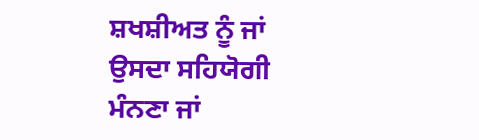ਸ਼ਖਸ਼ੀਅਤ ਨੂੰ ਜਾਂ ਉਸਦਾ ਸਹਿਯੋਗੀ ਮੰਨਣਾ ਜਾਂ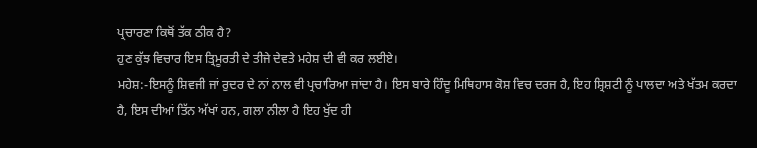ਪ੍ਰਚਾਰਣਾ ਕਿਥੋਂ ਤੱਕ ਠੀਕ ਹੈ?
ਹੁਣ ਕੁੱਝ ਵਿਚਾਰ ਇਸ ਤ੍ਰਿਮੂਰਤੀ ਦੇ ਤੀਜੇ ਦੇਵਤੇ ਮਹੇਸ਼ ਦੀ ਵੀ ਕਰ ਲਈਏ।
ਮਹੇਸ਼:-ਇਸਨੂੰ ਸ਼ਿਵਜੀ ਜਾਂ ਰੁਦਰ ਦੇ ਨਾਂ ਨਾਲ ਵੀ ਪ੍ਰਚਾਰਿਆ ਜਾਂਦਾ ਹੈ। ਇਸ ਬਾਰੇ ਹਿੰਦੂ ਮਿਥਿਹਾਸ ਕੋਸ਼ ਵਿਚ ਦਰਜ ਹੈ, ਇਹ ਸ਼੍ਰਿਸ਼ਟੀ ਨੂੰ ਪਾਲਦਾ ਅਤੇ ਖੱਤਮ ਕਰਦਾ ਹੈ, ਇਸ ਦੀਆਂ ਤਿੱਨ ਅੱਖਾਂ ਹਨ, ਗਲਾ ਨੀਲਾ ਹੈ ਇਹ ਖੁੱਦ ਹੀ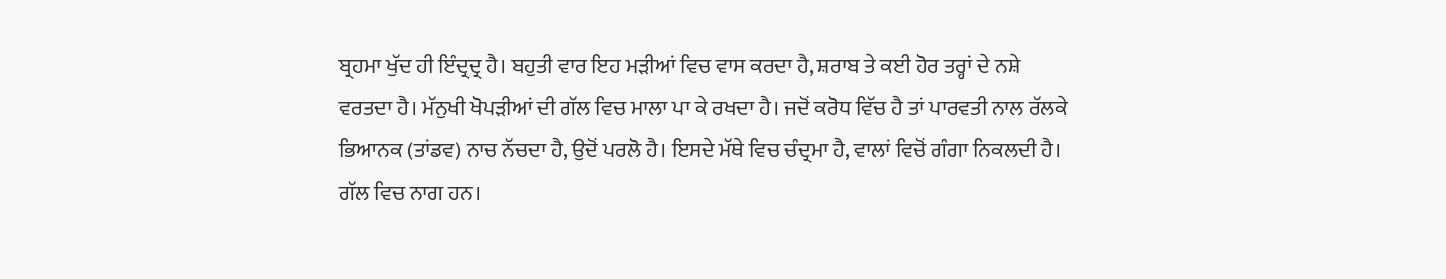ਬ੍ਰਹਮਾ ਖੁੱਦ ਹੀ ਇੰਦ੍ਰਦ੍ਰ ਹੈ। ਬਹੁਤੀ ਵਾਰ ਇਹ ਮੜੀਆਂ ਵਿਚ ਵਾਸ ਕਰਦਾ ਹੈ, ਸ਼ਰਾਬ ਤੇ ਕਈ ਹੋਰ ਤਰ੍ਹਾਂ ਦੇ ਨਸ਼ੇ ਵਰਤਦਾ ਹੈ। ਮੱਨੁਖੀ ਖੋਪੜੀਆਂ ਦੀ ਗੱਲ ਵਿਚ ਮਾਲਾ ਪਾ ਕੇ ਰਖਦਾ ਹੈ। ਜਦੋਂ ਕਰੋਧ ਵਿੱਚ ਹੈ ਤਾਂ ਪਾਰਵਤੀ ਨਾਲ ਰੱਲਕੇ ਭਿਆਨਕ (ਤਾਂਡਵ) ਨਾਚ ਨੱਚਦਾ ਹੈ, ਉਦੋਂ ਪਰਲੋ ਹੈ। ਇਸਦੇ ਮੱਥੇ ਵਿਚ ਚੰਦ੍ਰਮਾ ਹੈ, ਵਾਲਾਂ ਵਿਚੋਂ ਗੰਗਾ ਨਿਕਲਦੀ ਹੈ। ਗੱਲ ਵਿਚ ਨਾਗ ਹਨ।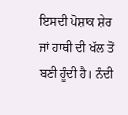ਇਸਦੀ ਪੋਸ਼ਾਕ ਸ਼ੇਰ ਜਾਂ ਹਾਥੀ ਦੀ ਖੱਲ ਤੋਂ ਬਣੀ ਹੂੰਦੀ ਹੈ। ਨੰਦੀ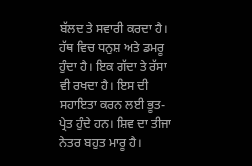ਬੱਲਦ ਤੇ ਸਵਾਰੀ ਕਰਦਾ ਹੈ। ਹੱਥ ਵਿਚ ਧਨੁਸ਼ ਅਤੇ ਡਮਰੂ ਹੁੰਦਾ ਹੈ। ਇਕ ਗੱਦਾ ਤੇ ਰੱਸਾ ਵੀ ਰਖਦਾ ਹੈ। ਇਸ ਦੀ ਸਹਾਇਤਾ ਕਰਨ ਲਈ ਭੂਤ-ਪ੍ਰੇਤ ਹੁੰਦੇ ਹਨ। ਸ਼ਿਵ ਦਾ ਤੀਜਾ ਨੇਤਰ ਬਹੁਤ ਮਾਰੂ ਹੈ।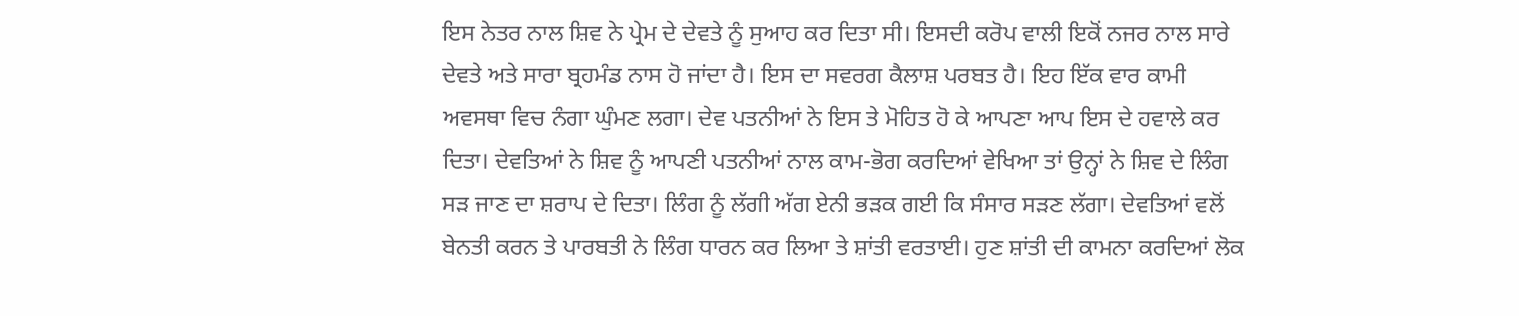ਇਸ ਨੇਤਰ ਨਾਲ ਸ਼ਿਵ ਨੇ ਪ੍ਰੇਮ ਦੇ ਦੇਵਤੇ ਨੂੰ ਸੁਆਹ ਕਰ ਦਿਤਾ ਸੀ। ਇਸਦੀ ਕਰੋਪ ਵਾਲੀ ਇਕੋਂ ਨਜਰ ਨਾਲ ਸਾਰੇ ਦੇਵਤੇ ਅਤੇ ਸਾਰਾ ਬ੍ਰਹਮੰਡ ਨਾਸ ਹੋ ਜਾਂਦਾ ਹੈ। ਇਸ ਦਾ ਸਵਰਗ ਕੈਲਾਸ਼ ਪਰਬਤ ਹੈ। ਇਹ ਇੱਕ ਵਾਰ ਕਾਮੀ ਅਵਸਥਾ ਵਿਚ ਨੰਗਾ ਘੁੰਮਣ ਲਗਾ। ਦੇਵ ਪਤਨੀਆਂ ਨੇ ਇਸ ਤੇ ਮੋਹਿਤ ਹੋ ਕੇ ਆਪਣਾ ਆਪ ਇਸ ਦੇ ਹਵਾਲੇ ਕਰ ਦਿਤਾ। ਦੇਵਤਿਆਂ ਨੇ ਸ਼ਿਵ ਨੂੰ ਆਪਣੀ ਪਤਨੀਆਂ ਨਾਲ ਕਾਮ-ਭੋਗ ਕਰਦਿਆਂ ਵੇਖਿਆ ਤਾਂ ਉਨ੍ਹਾਂ ਨੇ ਸ਼ਿਵ ਦੇ ਲਿੰਗ ਸੜ ਜਾਣ ਦਾ ਸ਼ਰਾਪ ਦੇ ਦਿਤਾ। ਲਿੰਗ ਨੂੰ ਲੱਗੀ ਅੱਗ ਏਨੀ ਭੜਕ ਗਈ ਕਿ ਸੰਸਾਰ ਸੜਣ ਲੱਗਾ। ਦੇਵਤਿਆਂ ਵਲੋਂ ਬੇਨਤੀ ਕਰਨ ਤੇ ਪਾਰਬਤੀ ਨੇ ਲਿੰਗ ਧਾਰਨ ਕਰ ਲਿਆ ਤੇ ਸ਼ਾਂਤੀ ਵਰਤਾਈ। ਹੁਣ ਸ਼ਾਂਤੀ ਦੀ ਕਾਮਨਾ ਕਰਦਿਆਂ ਲੋਕ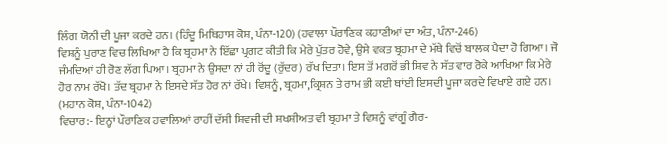ਲਿੰਗ ਯੋਨੀ ਦੀ ਪੂਜਾ ਕਰਦੇ ਹਨ। (ਹਿੰਦੂ ਮਿਥਿਹਾਸ ਕੋਸ਼, ਪੰਨਾ-120) (ਹਵਾਲਾ ਪੌਰਾਣਿਕ ਕਹਾਣੀਆਂ ਦਾ ਅੰਤ, ਪੰਨਾ-246)
ਵਿਸ਼ਨੂੰ ਪੁਰਾਣ ਵਿਚ ਲਿਖਿਆ ਹੈ ਕਿ ਬ੍ਰਹਮਾ ਨੇ ਇੱਛਾ ਪ੍ਰਗਟ ਕੀਤੀ ਕਿ ਮੇਰੇ ਪੁੱਤਰ ਹੋਵੇ, ਉਸੇ ਵਕਤ ਬ੍ਰਹਮਾ ਦੇ ਮੱਥੇ ਵਿਚੋਂ ਬਾਲਕ ਪੈਦਾ ਹੋ ਗਿਆ। ਜੋ ਜੰਮਦਿਆਂ ਹੀ ਰੋਣ ਲੱਗ ਪਿਆ। ਬ੍ਰਹਮਾ ਨੇ ਉਸਦਾ ਨਾਂ ਹੀ ਰੋਂਦੂ (ਰੁੱਦਰ) ਰੱਖ ਦਿਤਾ। ਇਸ ਤੋਂ ਮਗਰੋਂ ਭੀ ਸ਼ਿਵ ਨੇ ਸੱਤ ਵਾਰ ਰੋਕੇ ਆਖਿਆ ਕਿ ਮੇਰੇ ਹੋਰ ਨਾਮ ਰੱਖੋ। ਤੱਦ ਬ੍ਰਹਮਾ ਨੇ ਇਸਦੇ ਸੱਤ ਹੋਰ ਨਾਂ ਰੱਖੇ। ਵਿਸ਼ਨੂੰ, ਬ੍ਰਹਮਾ,ਕ੍ਰਿਸ਼ਨ ਤੇ ਰਾਮ ਭੀ ਕਈ ਥਾਂਈ ਇਸਦੀ ਪੂਜਾ ਕਰਦੇ ਵਿਖਾਏ ਗਏ ਹਨ। (ਮਹਾਨ ਕੋਸ਼, ਪੰਨਾ-1042)
ਵਿਚਾਰ:- ਇਨ੍ਹਾਂ ਪੌਰਾਣਿਕ ਹਵਾਲਿਆਂ ਰਾਹੀਂ ਦੱਸੀ ਸ਼ਿਵਜੀ ਦੀ ਸ਼ਖਸ਼ੀਅਤ ਵੀ ਬ੍ਰਹਮਾ ਤੇ ਵਿਸ਼ਨੂੰ ਵਾਂਗੂੰ ਗੈਰ-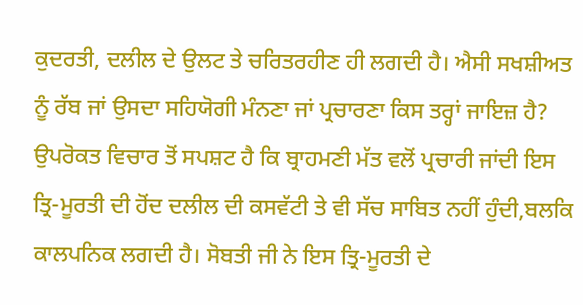ਕੁਦਰਤੀ, ਦਲੀਲ ਦੇ ਉਲਟ ਤੇ ਚਰਿਤਰਹੀਣ ਹੀ ਲਗਦੀ ਹੈ। ਐਸੀ ਸਖਸ਼ੀਅਤ ਨੂੰ ਰੱਬ ਜਾਂ ਉਸਦਾ ਸਹਿਯੋਗੀ ਮੰਨਣਾ ਜਾਂ ਪ੍ਰਚਾਰਣਾ ਕਿਸ ਤਰ੍ਹਾਂ ਜਾਇਜ਼ ਹੈ?
ਉਪਰੋਕਤ ਵਿਚਾਰ ਤੋਂ ਸਪਸ਼ਟ ਹੈ ਕਿ ਬ੍ਰਾਹਮਣੀ ਮੱਤ ਵਲੋਂ ਪ੍ਰਚਾਰੀ ਜਾਂਦੀ ਇਸ ਤ੍ਰਿ-ਮੂਰਤੀ ਦੀ ਹੋਂਦ ਦਲੀਲ ਦੀ ਕਸਵੱਟੀ ਤੇ ਵੀ ਸੱਚ ਸਾਬਿਤ ਨਹੀਂ ਹੁੰਦੀ,ਬਲਕਿ ਕਾਲਪਨਿਕ ਲਗਦੀ ਹੈ। ਸੋਬਤੀ ਜੀ ਨੇ ਇਸ ਤ੍ਰਿ-ਮੂਰਤੀ ਦੇ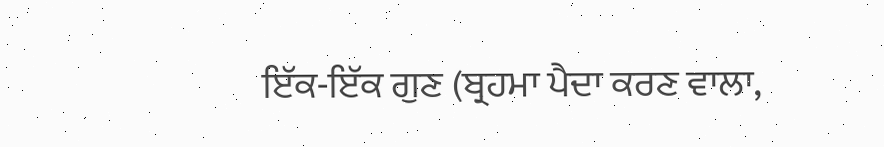ਇੱਕ-ਇੱਕ ਗੁਣ (ਬ੍ਰਹਮਾ ਪੈਦਾ ਕਰਣ ਵਾਲਾ,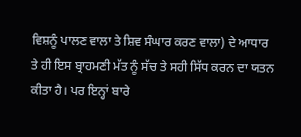ਵਿਸ਼ਨੂੰ ਪਾਲਣ ਵਾਲਾ ਤੇ ਸ਼ਿਵ ਸੰਘਾਰ ਕਰਣ ਵਾਲਾ) ਦੇ ਆਧਾਰ ਤੇ ਹੀ ਇਸ ਬ੍ਰਾਹਮਣੀ ਮੱਤ ਨੂੰ ਸੱਚ ਤੇ ਸਹੀ ਸਿੱਧ ਕਰਨ ਦਾ ਯਤਨ ਕੀਤਾ ਹੈ। ਪਰ ਇਨ੍ਹਾਂ ਬਾਰੇ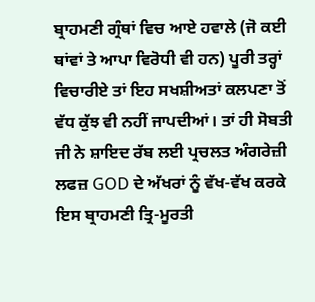ਬ੍ਰਾਹਮਣੀ ਗ੍ਰੰਥਾਂ ਵਿਚ ਆਏ ਹਵਾਲੇ (ਜੋ ਕਈ ਥਾਂਵਾਂ ਤੇ ਆਪਾ ਵਿਰੋਧੀ ਵੀ ਹਨ) ਪੂਰੀ ਤਰ੍ਹਾਂ ਵਿਚਾਰੀਏ ਤਾਂ ਇਹ ਸਖਸ਼ੀਅਤਾਂ ਕਲਪਣਾ ਤੋਂ ਵੱਧ ਕੁੱਝ ਵੀ ਨਹੀਂ ਜਾਪਦੀਆਂ। ਤਾਂ ਹੀ ਸੋਬਤੀ ਜੀ ਨੇ ਸ਼ਾਇਦ ਰੱਬ ਲਈ ਪ੍ਰਚਲਤ ਅੰਗਰੇਜ਼ੀ ਲਫਜ਼ GOD ਦੇ ਅੱਖਰਾਂ ਨੂੰ ਵੱਖ-ਵੱਖ ਕਰਕੇ ਇਸ ਬ੍ਰਾਹਮਣੀ ਤ੍ਰਿ-ਮੂਰਤੀ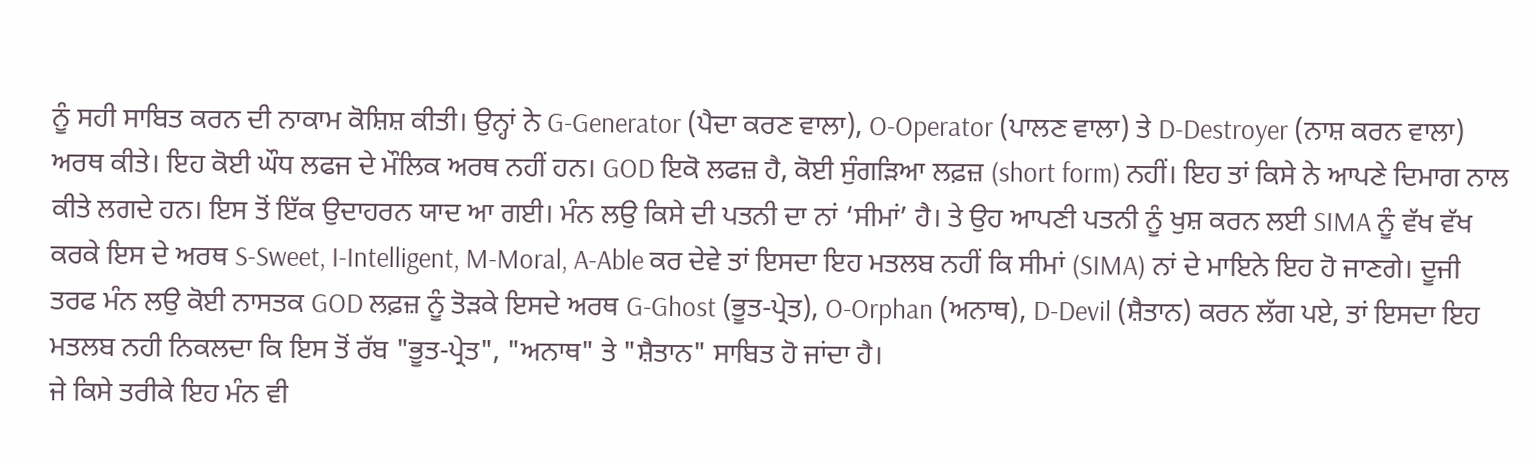ਨੂੰ ਸਹੀ ਸਾਬਿਤ ਕਰਨ ਦੀ ਨਾਕਾਮ ਕੋਸ਼ਿਸ਼ ਕੀਤੀ। ਉਨ੍ਹਾਂ ਨੇ G-Generator (ਪੈਦਾ ਕਰਣ ਵਾਲਾ), O-Operator (ਪਾਲਣ ਵਾਲਾ) ਤੇ D-Destroyer (ਨਾਸ਼ ਕਰਨ ਵਾਲਾ) ਅਰਥ ਕੀਤੇ। ਇਹ ਕੋਈ ਘੌਧ ਲਫਜ ਦੇ ਮੌਲਿਕ ਅਰਥ ਨਹੀਂ ਹਨ। GOD ਇਕੋ ਲਫਜ਼ ਹੈ, ਕੋਈ ਸੁੰਗੜਿਆ ਲਫ਼ਜ਼ (short form) ਨਹੀਂ। ਇਹ ਤਾਂ ਕਿਸੇ ਨੇ ਆਪਣੇ ਦਿਮਾਗ ਨਾਲ ਕੀਤੇ ਲਗਦੇ ਹਨ। ਇਸ ਤੋਂ ਇੱਕ ਉਦਾਹਰਨ ਯਾਦ ਆ ਗਈ। ਮੰਨ ਲਉ ਕਿਸੇ ਦੀ ਪਤਨੀ ਦਾ ਨਾਂ ‘ਸੀਮਾਂ’ ਹੈ। ਤੇ ਉਹ ਆਪਣੀ ਪਤਨੀ ਨੂੰ ਖੁਸ਼ ਕਰਨ ਲਈ SIMA ਨੂੰ ਵੱਖ ਵੱਖ ਕਰਕੇ ਇਸ ਦੇ ਅਰਥ S-Sweet, I-Intelligent, M-Moral, A-Able ਕਰ ਦੇਵੇ ਤਾਂ ਇਸਦਾ ਇਹ ਮਤਲਬ ਨਹੀਂ ਕਿ ਸੀਮਾਂ (SIMA) ਨਾਂ ਦੇ ਮਾਇਨੇ ਇਹ ਹੋ ਜਾਣਗੇ। ਦੂਜੀ ਤਰਫ ਮੰਨ ਲਉ ਕੋਈ ਨਾਸਤਕ GOD ਲਫ਼ਜ਼ ਨੂੰ ਤੋੜਕੇ ਇਸਦੇ ਅਰਥ G-Ghost (ਭੂਤ-ਪ੍ਰੇਤ), O-Orphan (ਅਨਾਥ), D-Devil (ਸ਼ੈਤਾਨ) ਕਰਨ ਲੱਗ ਪਏ, ਤਾਂ ਇਸਦਾ ਇਹ ਮਤਲਬ ਨਹੀ ਨਿਕਲਦਾ ਕਿ ਇਸ ਤੋਂ ਰੱਬ "ਭੂਤ-ਪ੍ਰੇਤ", "ਅਨਾਥ" ਤੇ "ਸ਼ੈਤਾਨ" ਸਾਬਿਤ ਹੋ ਜਾਂਦਾ ਹੈ।
ਜੇ ਕਿਸੇ ਤਰੀਕੇ ਇਹ ਮੰਨ ਵੀ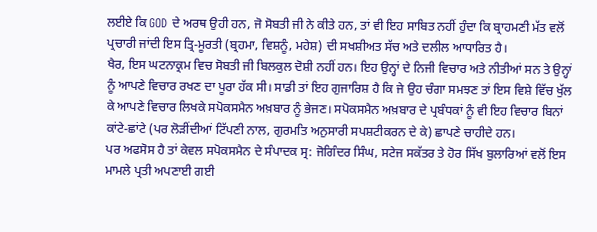ਲਈਏ ਕਿ GOD ਦੇ ਅਰਥ ਉਹੀ ਹਨ, ਜੋ ਸੋਬਤੀ ਜੀ ਨੇ ਕੀਤੇ ਹਨ, ਤਾਂ ਵੀ ਇਹ ਸਾਬਿਤ ਨਹੀਂ ਹੁੰਦਾ ਕਿ ਬ੍ਰਾਹਮਣੀ ਮੱਤ ਵਲੋਂ ਪ੍ਰਚਾਰੀ ਜਾਂਦੀ ਇਸ ਤ੍ਰਿ-ਮੂਰਤੀ (ਬ੍ਰਹਮਾ, ਵਿਸ਼ਨੂੰ, ਮਹੇਸ਼) ਦੀ ਸਖਸ਼ੀਅਤ ਸੱਚ ਅਤੇ ਦਲੀਲ ਆਧਾਰਿਤ ਹੈ।
ਖੈਰ, ਇਸ ਘਟਨਾਕ੍ਰਮ ਵਿਚ ਸੋਬਤੀ ਜੀ ਬਿਲਕੁਲ ਦੋਸ਼ੀ ਨਹੀਂ ਹਨ। ਇਹ ਉਨ੍ਹਾਂ ਦੇ ਨਿਜੀ ਵਿਚਾਰ ਅਤੇ ਨੀਤੀਆਂ ਸਨ ਤੇ ਉਨ੍ਹਾਂ ਨੂੰ ਆਪਣੇ ਵਿਚਾਰ ਰਖਣ ਦਾ ਪੂਰਾ ਹੱਕ ਸੀ। ਸਾਡੀ ਤਾਂ ਇਹ ਗੁਜਾਰਿਸ਼ ਹੈ ਕਿ ਜੇ ਉਹ ਚੰਗਾ ਸਮਝਣ ਤਾਂ ਇਸ ਵਿਸ਼ੇ ਵਿੱਚ ਖੁੱਲ ਕੇ ਆਪਣੇ ਵਿਚਾਰ ਲਿਖਕੇ ਸਪੋਕਸਮੈਨ ਅਖ਼ਬਾਰ ਨੂੰ ਭੇਜਣ। ਸਪੋਕਸਮੈਨ ਅਖ਼ਬਾਰ ਦੇ ਪ੍ਰਬੰਧਕਾਂ ਨੂੰ ਵੀ ਇਹ ਵਿਚਾਰ ਬਿਨਾਂ ਕਾਂਟੇ-ਛਾਂਟੇ (ਪਰ ਲੋੜੀਂਦੀਆਂ ਟਿੱਪਣੀ ਨਾਲ, ਗੁਰਮਤਿ ਅਨੁਸਾਰੀ ਸਪਸ਼ਟੀਕਰਨ ਦੇ ਕੇ) ਛਾਪਣੇ ਚਾਹੀਦੇ ਹਨ।
ਪਰ ਅਫਸੋਸ ਹੈ ਤਾਂ ਕੇਵਲ ਸਪੋਕਸਮੈਨ ਦੇ ਸੰਪਾਦਕ ਸ੍ਰ: ਜੋਗਿੰਦਰ ਸਿੰਘ, ਸਟੇਜ ਸਕੱਤਰ ਤੇ ਹੋਰ ਸਿੱਖ ਬੁਲਾਰਿਆਂ ਵਲੋਂ ਇਸ ਮਾਮਲੇ ਪ੍ਰਤੀ ਅਪਣਾਈ ਗਈ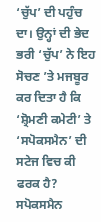‘ਚੁੱਪ’ ਦੀ ਪਹੁੰਚ ਦਾ। ਉਨ੍ਹਾਂ ਦੀ ਭੇਦ ਭਰੀ ‘ਚੁੱਪ’ ਨੇ ਇਹ ਸੋਚਣ ’ਤੇ ਮਜਬੂਰ ਕਰ ਦਿਤਾ ਹੈ ਕਿ ‘ਸ਼੍ਰੋਮਣੀ ਕਮੇਟੀ’ ਤੇ ‘ਸਪੋਕਸਮੈਨ’ ਦੀ ਸਟੇਜ ਵਿਚ ਕੀ ਫਰਕ ਹੈ? ਸਪੋਕਸਮੈਨ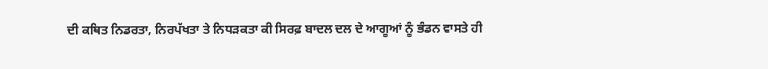ਦੀ ਕਥਿਤ ਨਿਡਰਤਾ, ਨਿਰਪੱਖਤਾ ਤੇ ਨਿਧੜਕਤਾ ਕੀ ਸਿਰਫ਼ ਬਾਦਲ ਦਲ ਦੇ ਆਗੂਆਂ ਨੂੰ ਭੰਡਨ ਵਾਸਤੇ ਹੀ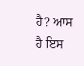ਹੈ? ਆਸ ਹੈ ਇਸ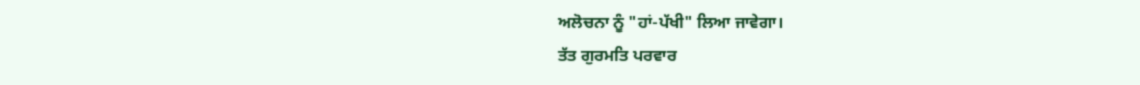ਅਲੋਚਨਾ ਨੂੰ "ਹਾਂ-ਪੱਖੀ" ਲਿਆ ਜਾਵੇਗਾ।
ਤੱਤ ਗੁਰਮਤਿ ਪਰਵਾਰ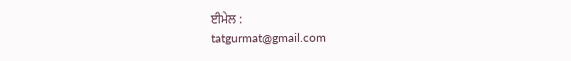ਈਮੇਲ :
tatgurmat@gmail.com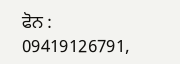ਫੋਨ : 09419126791,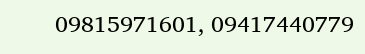09815971601, 09417440779